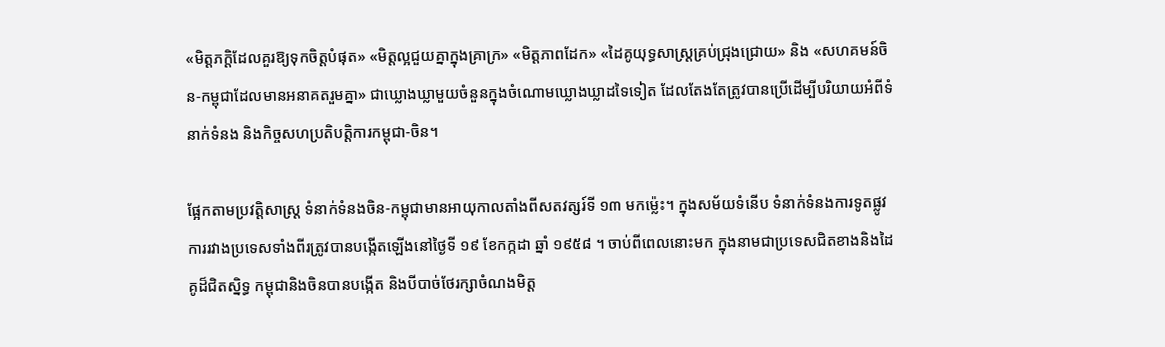«មិត្តភក្តិដែលគួរឱ្យទុកចិត្តបំផុត» «មិត្តល្អជួយគ្នាក្នុងគ្រាក្រ» «មិត្តភាពដែក» «ដៃគូយុទ្ធសាស្ត្រគ្រប់ជ្រុងជ្រោយ» និង «សហគមន៍ចិន-កម្ពុជាដែលមានអនាគតរួមគ្នា» ជាឃ្លោងឃ្លាមួយចំនួនក្នុងចំណោមឃ្លោងឃ្លាដទៃទៀត ដែលតែងតែត្រូវបានប្រើដើម្បីបរិយាយអំពីទំនាក់ទំនង និងកិច្ចសហប្រតិបត្តិការកម្ពុជា-ចិន។

ផ្អែកតាមប្រវត្តិសាស្ត្រ ទំនាក់ទំនងចិន-កម្ពុជាមានអាយុកាលតាំងពីសតវត្សរ៍ទី ១៣ មកម្ល៉េះ។ ក្នុងសម័យទំនើប ទំនាក់ទំនងការទូតផ្លូវការរវាងប្រទេសទាំងពីរត្រូវបានបង្កើតឡើងនៅថ្ងៃទី ១៩ ខែកក្កដា ឆ្នាំ ១៩៥៨ ។ ចាប់ពីពេលនោះមក ក្នុងនាមជាប្រទេសជិតខាងនិងដៃគូដ៏ជិតស្និទ្ធ កម្ពុជានិងចិនបានបង្កើត និងបីបាច់ថែរក្សាចំណងមិត្ត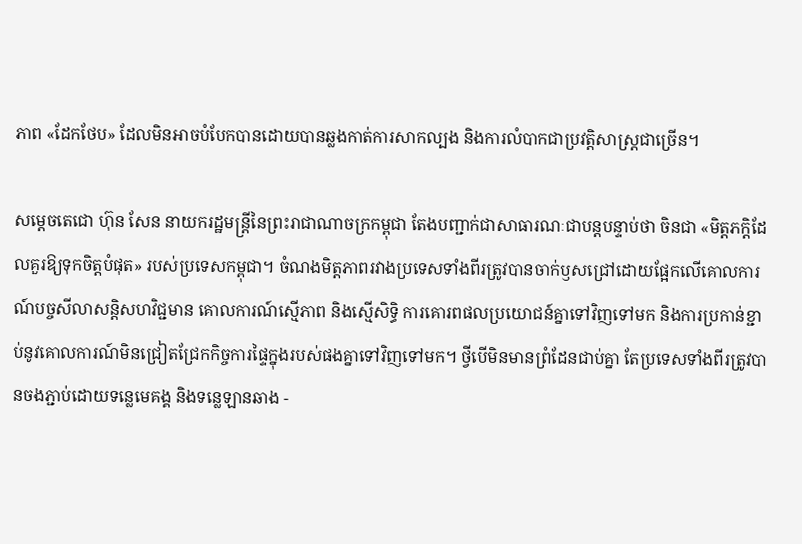ភាព «ដែកថែប» ដែលមិនអាចបំបែកបានដោយបានឆ្លងកាត់ការសាកល្បង និងការលំបាកជាប្រវត្តិសាស្ត្រជាច្រើន។

សម្តេចតេជោ ហ៊ុន សែន នាយករដ្ឋមន្ត្រីនៃព្រះរាជាណាចក្រកម្ពុជា តែងបញ្ជាក់ជាសាធារណៈជាបន្តបន្ទាប់ថា ចិនជា «មិត្តភក្តិដែលគួរឱ្យទុកចិត្តបំផុត» របស់ប្រទេសកម្ពុជា។ ចំណងមិត្តភាពរវាងប្រទេសទាំងពីរត្រូវបានចាក់ឫសជ្រៅដោយផ្អែកលើគោលការណ៍បច្ចសីលាសន្តិសហវិជ្ជមាន គោលការណ៍ស្មើភាព និងស្មើសិទ្ធិ ការគោរពផលប្រយោជន៍គ្នាទៅវិញទៅមក និងការប្រកាន់ខ្ជាប់នូវគោលការណ៍មិនជ្រៀតជ្រែកកិច្ចការផ្ទៃក្នុងរបស់ផងគ្នាទៅវិញទៅមក។ ថ្វីបើមិនមានព្រំដែនជាប់គ្នា តែប្រទេសទាំងពីរត្រូវបានចងភ្ជាប់ដោយទន្លេមេគង្គ និងទន្លេឡានឆាង -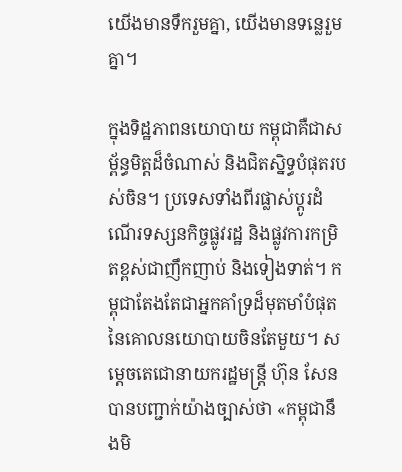យើងមានទឹករួមគ្នា, យើងមានទន្លេរួមគ្នា។

ក្នុងទិដ្ឋភាពនយោបាយ កម្ពុជាគឺជាសម្ព័ន្ធមិត្តដ៏ចំណាស់ និងជិតស្និទ្ធបំផុតរបស់ចិន។ ប្រទេសទាំងពីរផ្លាស់ប្តូរដំណើរទស្សនកិច្ចផ្លូវរដ្ឋ និងផ្លូវការកម្រិតខ្ពស់ជាញឹកញាប់ និងទៀងទាត់។ កម្ពុជាតែងតែជាអ្នកគាំទ្រដ៏មុតមាំបំផុតនៃគោលនយោបាយចិនតែមួយ។ សម្តេចតេជោនាយករដ្ឋមន្ត្រី ហ៊ុន សែន បានបញ្ជាក់យ៉ាងច្បាស់ថា «កម្ពុជានឹងមិ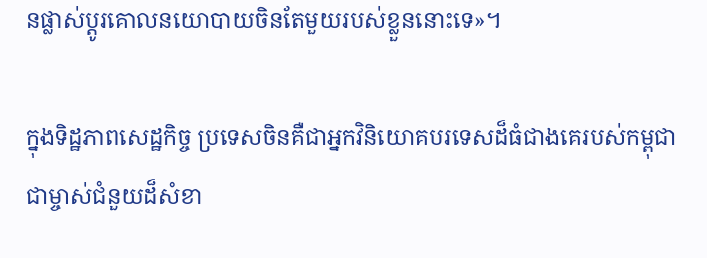នផ្លាស់ប្តូរគោលនយោបាយចិនតែមួយរបស់ខ្លួននោះទេ»។

ក្នុងទិដ្ឋភាពសេដ្ឋកិច្ច ប្រទេសចិនគឺជាអ្នកវិនិយោគបរទេសដ៏ធំជាងគេរបស់កម្ពុជា ជាម្ចាស់ជំនួយដ៏សំខា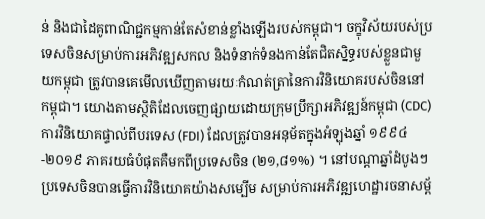ន់ និងជាដៃគូពាណិជ្ជកម្មកាន់តែសំខាន់ខ្លាំងឡើងរបស់កម្ពុជា។ ចក្ខុវិស័យរបស់ប្រទេសចិនសម្រាប់ការអភិវឌ្ឍសកល និងទំនាក់ទំនងកាន់តែជិតស្និទ្ធរបស់ខ្លួនជាមួយកម្ពុជា ត្រូវបានគេមើលឃើញតាមរយៈកំណត់ត្រានៃការវិនិយោគរបស់ចិននៅកម្ពុជា។ យោងតាមស្ថិតិដែលចេញផ្សាយដោយក្រុមប្រឹក្សាអភិវឌ្ឍន៍កម្ពុជា (CDC) ការវិនិយោគផ្ទាល់ពីបរទេស (FDI) ដែលត្រូវបានអនុម័តក្នុងអំឡុងឆ្នាំ ១៩៩៤-២០១៩ ភាគរយធំបំផុតគឺមកពីប្រទេសចិន (២១,៨១%) ។ នៅបណ្តាឆ្នាំដំបូងៗ ប្រទេសចិនបានធ្វើការវិនិយោគយ៉ាងសម្បើម សម្រាប់ការអភិវឌ្ឍហេដ្ឋារចនាសម្ព័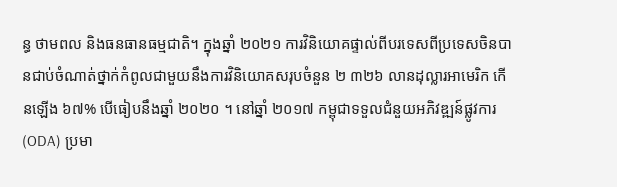ន្ធ ថាមពល និងធនធានធម្មជាតិ។ ក្នុងឆ្នាំ ២០២១ ការវិនិយោគផ្ទាល់ពីបរទេសពីប្រទេសចិនបានជាប់ចំណាត់ថ្នាក់កំពូលជាមួយនឹងការវិនិយោគសរុបចំនួន ២ ៣២៦ លានដុល្លារអាមេរិក កើនឡើង ៦៧% បើធៀបនឹងឆ្នាំ ២០២០ ។ នៅឆ្នាំ ២០១៧ កម្ពុជាទទួលជំនួយអភិវឌ្ឍន៍ផ្លូវការ (ODA) ប្រមា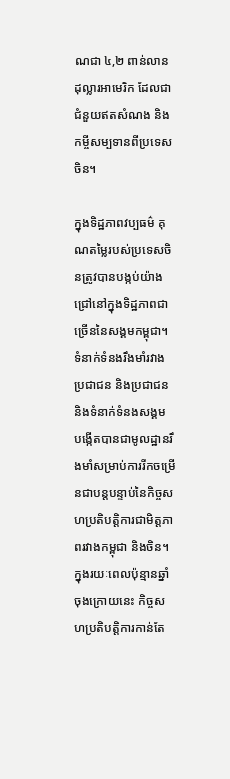ណជា ៤,២ ពាន់លានដុល្លារអាមេរិក ដែលជាជំនួយឥតសំណង និងកម្ចីសម្បទានពីប្រទេសចិន។

ក្នុងទិដ្ឋភាពវប្បធម៌ គុណតម្លៃរបស់ប្រទេសចិនត្រូវបានបង្កប់យ៉ាងជ្រៅនៅក្នុងទិដ្ឋភាពជាច្រើននៃសង្គមកម្ពុជា។ ទំនាក់ទំនងរឹងមាំរវាងប្រជាជន និងប្រជាជន និងទំនាក់ទំនងសង្គម បង្កើតបានជាមូលដ្ឋានរឹងមាំសម្រាប់ការរីកចម្រើនជាបន្តបន្ទាប់នៃកិច្ចសហប្រតិបត្តិការជាមិត្តភាពរវាងកម្ពុជា និងចិន។ ក្នុងរយៈពេលប៉ុន្មានឆ្នាំចុងក្រោយនេះ កិច្ចសហប្រតិបត្តិការកាន់តែ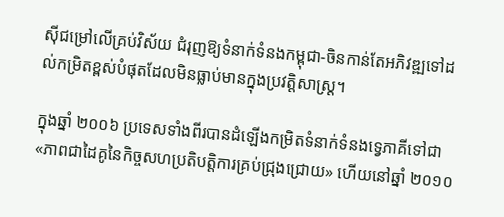ស៊ីជម្រៅលើគ្រប់វិស័យ ជំរុញឱ្យទំនាក់ទំនងកម្ពុជា-ចិនកាន់តែអភិវឌ្ឍទៅដល់កម្រិតខ្ពស់បំផុតដែលមិនធ្លាប់មានក្នុងប្រវត្តិសាស្ត្រ។

ក្នុងឆ្នាំ ២០០៦ ប្រទេសទាំងពីរបានដំឡើងកម្រិតទំនាក់ទំនងទ្វេភាគីទៅជា «ភាពជាដៃគូនៃកិច្ចសហប្រតិបត្តិការគ្រប់ជ្រុងជ្រោយ» ហើយនៅឆ្នាំ ២០១០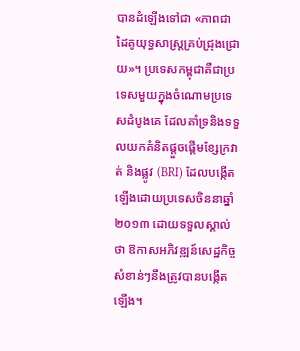បានដំឡើងទៅជា «ភាពជាដៃគូយុទ្ធសាស្ត្រគ្រប់ជ្រុងជ្រោយ»។ ប្រទេសកម្ពុជាគឺជាប្រទេសមួយក្នុងចំណោមប្រទេសដំបូងគេ ដែលគាំទ្រនិងទទួលយកគំនិតផ្តួចផ្តើមខ្សែក្រវាត់ និងផ្លូវ (BRI) ដែលបង្កើតឡើងដោយប្រទេសចិននាឆ្នាំ ២០១៣ ដោយទទួលស្គាល់ថា ឱកាសអភិវឌ្ឍន៍សេដ្ឋកិច្ចសំខាន់ៗនឹងត្រូវបានបង្កើតឡើង។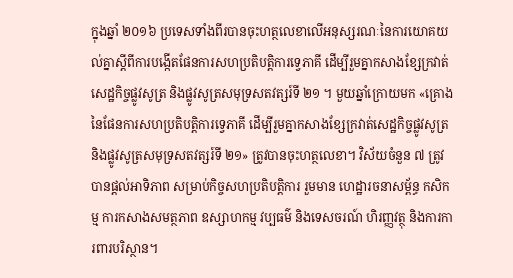ក្នុងឆ្នាំ ២០១៦ ប្រទេសទាំងពីរបានចុះហត្ថលេខាលើអនុស្សរណៈនៃការយោគយល់គ្នាស្តីពីការបង្កើតផែនការសហប្រតិបត្តិការទ្វេភាគី ដើម្បីរួមគ្នាកសាងខ្សែក្រវាត់សេដ្ឋកិច្ចផ្លូវសូត្រ និងផ្លូវសូត្រសមុទ្រសតវត្សរ៍ទី ២១ ។ មួយឆ្នាំក្រោយមក «គ្រោងនៃផែនការសហប្រតិបត្តិការទ្វេភាគី ដើម្បីរួមគ្នាកសាងខ្សែក្រវាត់សេដ្ឋកិច្ចផ្លូវសូត្រ និងផ្លូវសូត្រសមុទ្រសតវត្សរ៍ទី ២១» ត្រូវបានចុះហត្ថលេខា។ វិស័យចំនួន ៧ ត្រូវបានផ្តល់អាទិភាព សម្រាប់កិច្ចសហប្រតិបត្តិការ រួមមាន ហេដ្ឋារចនាសម្ព័ន្ធ កសិកម្ម ការកសាងសមត្ថភាព ឧស្សាហកម្ម វប្បធម៌ និងទេសចរណ៍ ហិរញ្ញវត្ថុ និងការការពារបរិស្ថាន។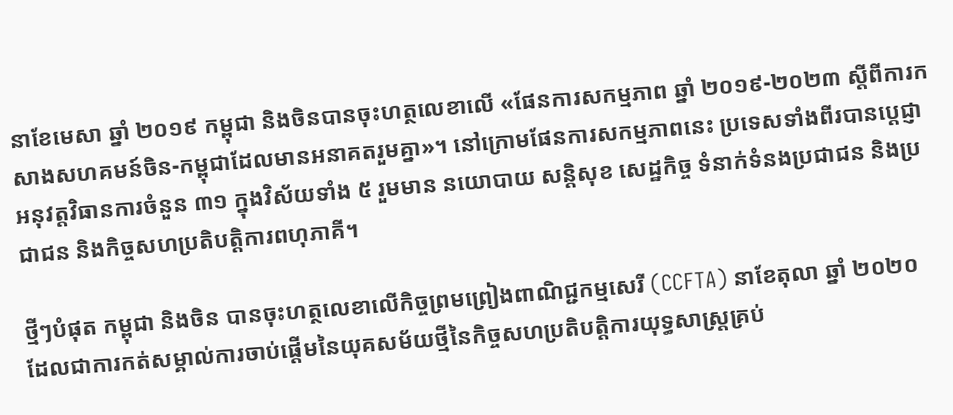នាខែមេសា ឆ្នាំ ២០១៩ កម្ពុជា និងចិនបានចុះហត្ថលេខាលើ «ផែនការសកម្មភាព ឆ្នាំ ២០១៩-២០២៣ ស្តីពីការកសាងសហគមន៍ចិន-កម្ពុជាដែលមានអនាគតរួមគ្នា»។ នៅក្រោមផែនការសកម្មភាពនេះ ប្រទេសទាំងពីរបានប្តេជ្ញាអនុវត្តវិធានការចំនួន ៣១ ក្នុងវិស័យទាំង ៥ រួមមាន នយោបាយ សន្តិសុខ សេដ្ឋកិច្ច ទំនាក់ទំនងប្រជាជន និងប្រជាជន និងកិច្ចសហប្រតិបត្តិការពហុភាគី។

ថ្មីៗបំផុត កម្ពុជា និងចិន បានចុះហត្ថលេខាលើកិច្ចព្រមព្រៀងពាណិជ្ជកម្មសេរី (CCFTA) នាខែតុលា ឆ្នាំ ២០២០ ដែលជាការកត់សម្គាល់ការចាប់ផ្តើមនៃយុគសម័យថ្មីនៃកិច្ចសហប្រតិបត្តិការយុទ្ធសាស្ត្រគ្រប់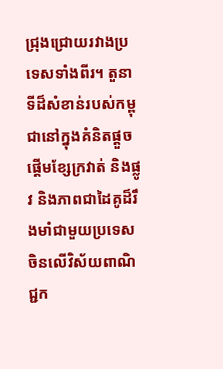ជ្រុងជ្រោយរវាងប្រទេសទាំងពីរ។ តួនាទីដ៏សំខាន់របស់កម្ពុជានៅក្នុងគំនិតផ្តួចផ្តើមខ្សែក្រវាត់ និងផ្លូវ និងភាពជាដៃគូដ៏រឹងមាំជាមួយប្រទេសចិនលើវិស័យពាណិជ្ជក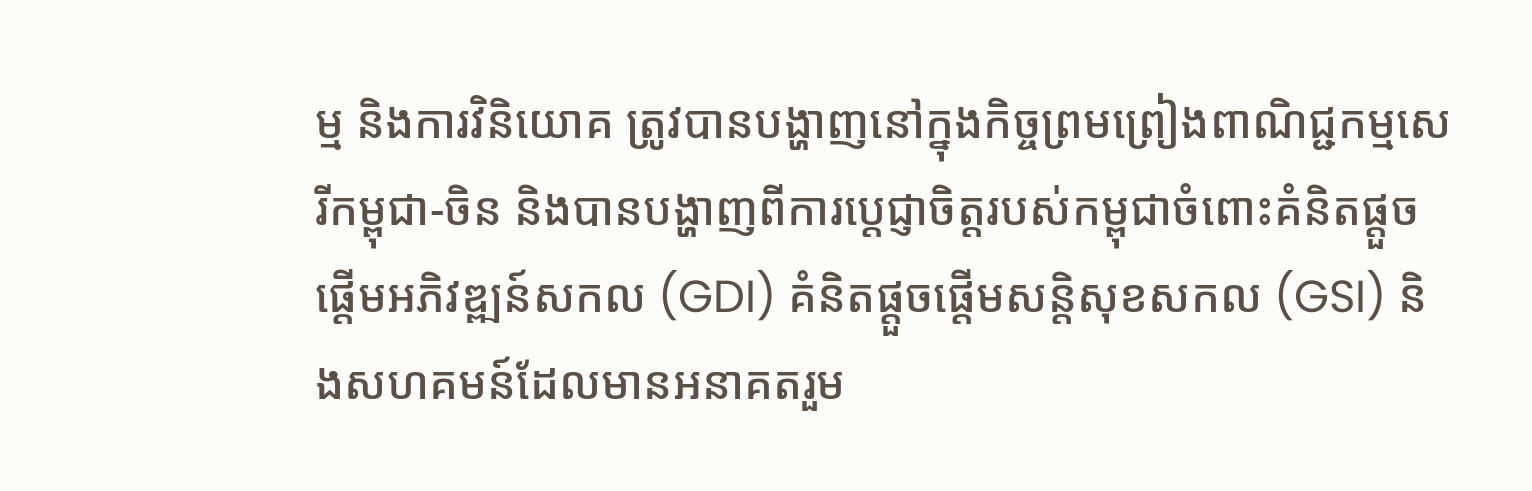ម្ម និងការវិនិយោគ ត្រូវបានបង្ហាញនៅក្នុងកិច្ចព្រមព្រៀងពាណិជ្ជកម្មសេរីកម្ពុជា-ចិន និងបានបង្ហាញពីការប្តេជ្ញាចិត្តរបស់កម្ពុជាចំពោះគំនិតផ្តួចផ្តើមអភិវឌ្ឍន៍សកល (GDI) គំនិតផ្តួចផ្តើមសន្តិសុខសកល (GSI) និងសហគមន៍ដែលមានអនាគតរួម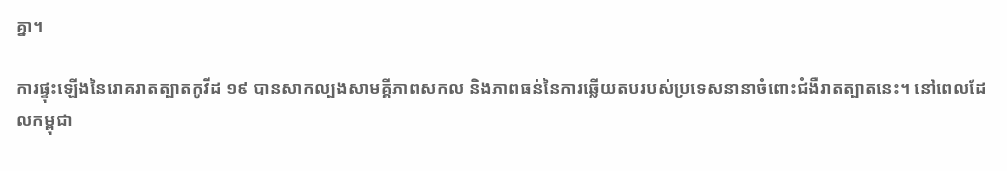គ្នា។

ការផ្ទុះឡើងនៃរោគរាតត្បាតកូវីដ ១៩ បានសាកល្បងសាមគ្គីភាពសកល និងភាពធន់នៃការឆ្លើយតបរបស់ប្រទេសនានាចំពោះជំងឺរាតត្បាតនេះ។ នៅពេលដែលកម្ពុជា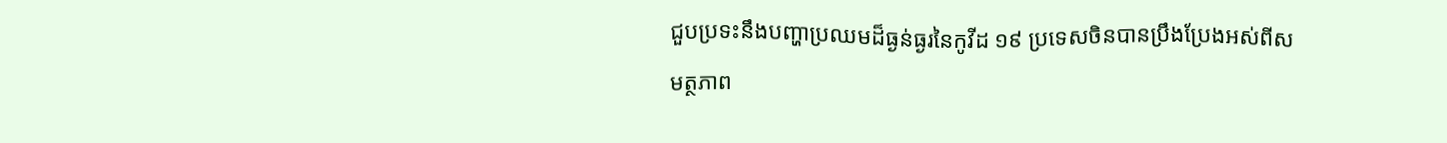ជួបប្រទះនឹងបញ្ហាប្រឈមដ៏ធ្ងន់ធ្ងរនៃកូវីដ ១៩ ប្រទេសចិនបានប្រឹងប្រែងអស់ពីសមត្ថភាព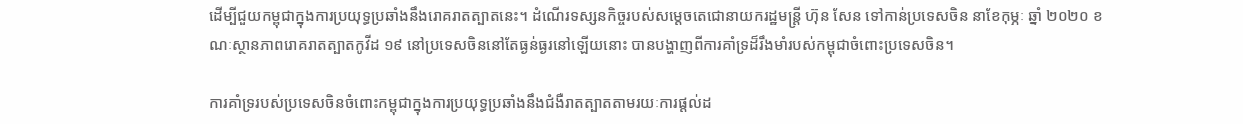ដើម្បីជួយកម្ពុជាក្នុងការប្រយុទ្ធប្រឆាំងនឹងរោគរាតត្បាតនេះ។ ដំណើរទស្សនកិច្ចរបស់សម្តេចតេជោនាយករដ្ឋមន្ត្រី ហ៊ុន សែន ទៅកាន់ប្រទេសចិន នាខែកុម្ភៈ ឆ្នាំ ២០២០ ខណៈស្ថានភាពរោគរាតត្បាតកូវីដ ១៩ នៅប្រទេសចិននៅតែធ្ងន់ធ្ងរនៅឡើយនោះ បានបង្ហាញពីការគាំទ្រដ៏រឹងមាំរបស់កម្ពុជាចំពោះប្រទេសចិន។

ការគាំទ្ររបស់ប្រទេសចិនចំពោះកម្ពុជាក្នុងការប្រយុទ្ធប្រឆាំងនឹងជំងឺរាតត្បាតតាមរយៈការផ្តល់ដ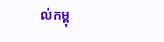ល់កម្ពុ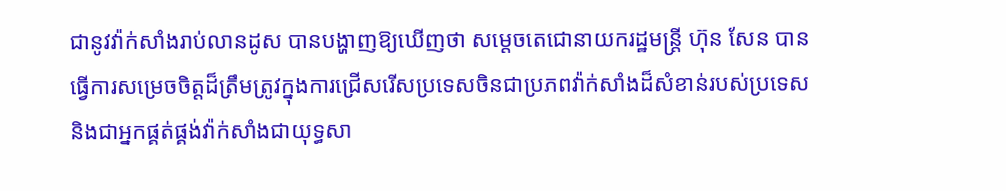ជានូវវ៉ាក់សាំងរាប់លានដូស បានបង្ហាញឱ្យឃើញថា សម្តេចតេជោនាយករដ្ឋមន្ត្រី ហ៊ុន សែន បានធ្វើការសម្រេចចិត្តដ៏ត្រឹមត្រូវក្នុងការជ្រើសរើសប្រទេសចិនជាប្រភពវ៉ាក់សាំងដ៏សំខាន់របស់ប្រទេស និងជាអ្នកផ្គត់ផ្គង់វ៉ាក់សាំងជាយុទ្ធសា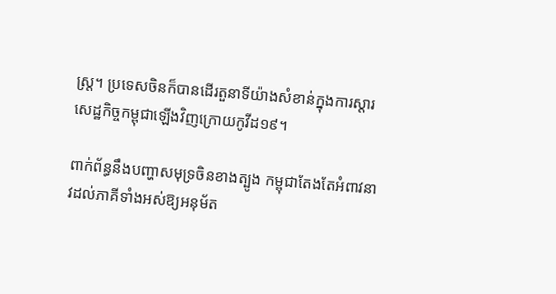ស្ត្រ។ ប្រទេសចិនក៏បានដើរតួនាទីយ៉ាងសំខាន់ក្នុងការស្តារសេដ្ឋកិច្ចកម្ពុជាឡើងវិញក្រោយកូវីដ១៩។

ពាក់ព័ន្ធនឹងបញ្ហាសមុទ្រចិនខាងត្បូង កម្ពុជាតែងតែអំពាវនាវដល់ភាគីទាំងអស់ឱ្យអនុម័ត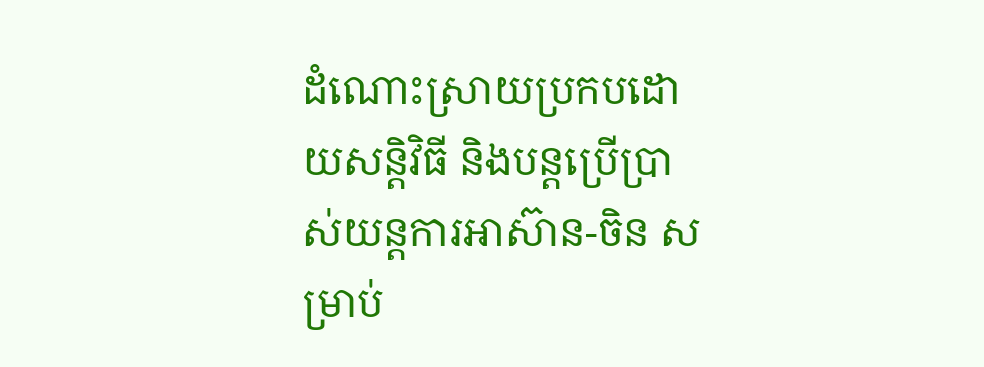ដំណោះស្រាយប្រកបដោយសន្តិវិធី និងបន្តប្រើប្រាស់យន្តការអាស៊ាន-ចិន សម្រាប់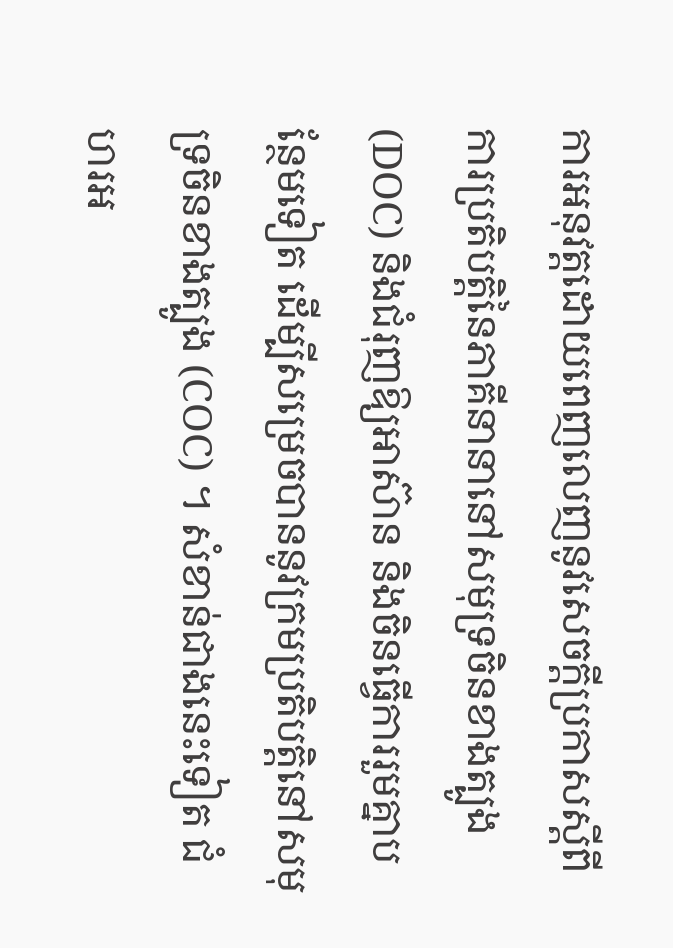ការអនុវត្តដោយពេញលេញនូវសេចក្តីប្រកាសស្តីពីការប្រតិបត្តិនៃភាគីនានានៅសមុទ្រចិនខាងត្បូង (DOC) និងជំរុញឱ្យអាស៊ាន និងចិនធ្វើការរួមគ្នាបន្ថែមទៀត ដើម្បីសម្រេចបាននូវក្រមប្រតិបត្តិនៅសមុទ្រចិនខាងត្បូង (COC) ។ សំខាន់ជាងនេះទៀត ជំហរអ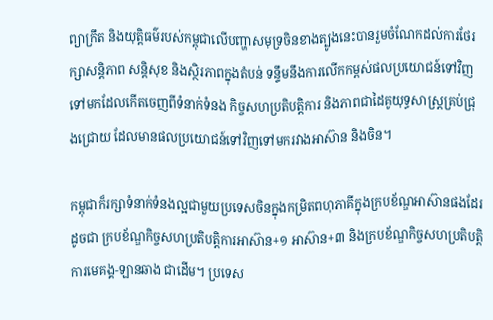ព្យាក្រឹត និងយុត្តិធម៌របស់កម្ពុជាលើបញ្ហាសមុទ្រចិនខាងត្បូងនេះបានរួមចំណែកដល់ការថែរក្សាសន្តិភាព សន្តិសុខ និងស្ថិរភាពក្នុងតំបន់ ទន្ទឹមនឹងការលើកកម្ពស់ផលប្រយោជន៍ទៅវិញទៅមកដែលកើតចេញពីទំនាក់ទំនង កិច្ចសហប្រតិបត្តិការ និងភាពជាដៃគូយុទ្ធសាស្ត្រគ្រប់ជ្រុងជ្រោយ ដែលមានផលប្រយោជន៍ទៅវិញទៅមករវាងអាស៊ាន និងចិន។

កម្ពុជាក៏រក្សាទំនាក់ទំនងល្អជាមួយប្រទេសចិនក្នុងកម្រិតពហុភាគីក្នុងក្របខ័ណ្ឌអាស៊ានផងដែរ ដូចជា ក្របខ័ណ្ឌកិច្ចសហប្រតិបត្តិការអាស៊ាន+១ អាស៊ាន+៣ និងក្របខ័ណ្ឌកិច្ចសហប្រតិបត្តិការមេគង្គ-ឡានឆាង ជាដើម។ ប្រទេស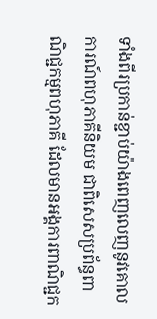ទាំងពីរប្រកាន់ខ្ជាប់យ៉ាងពេញលេញនូវគោលការណ៍ពហុភាគីនិយម ជាពិសេសប្រព័ន្ធពាណិជ្ជកម្មពហុភាគី ដែលមានអង្គការពាណិជ្ជក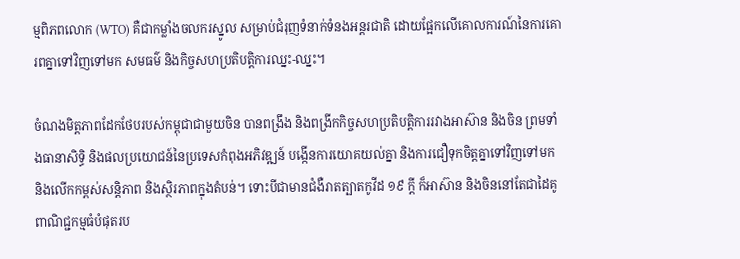ម្មពិភពលោក (WTO) គឺជាកម្លាំងចលករស្នូល សម្រាប់ជំរុញទំនាក់ទំនងអន្តរជាតិ ដោយផ្អែកលើគោលការណ៍នៃការគោរពគ្នាទៅវិញទៅមក សមធម៌ និងកិច្ចសហប្រតិបត្តិការឈ្នះ-ឈ្នះ។

ចំណងមិត្តភាពដែកថែបរបស់កម្ពុជាជាមួយចិន បានពង្រឹង និងពង្រីកកិច្ចសហប្រតិបត្តិការរវាងអាស៊ាន និងចិន ព្រមទាំងធានាសិទ្ធិ និងផលប្រយោជន៍នៃប្រទេសកំពុងអភិវឌ្ឍន៍ បង្កើនការយោគយល់គ្នា និងការជឿទុកចិត្តគ្នាទៅវិញទៅមក និងលើកកម្ពស់សន្តិភាព និងស្ថិរភាពក្នុងតំបន់។ ទោះបីជាមានជំងឺរាតត្បាតកូវីដ ១៩ ក្តី ក៏អាស៊ាន និងចិននៅតែជាដៃគូពាណិជ្ជកម្មធំបំផុតរប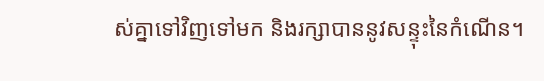ស់គ្នាទៅវិញទៅមក និងរក្សាបាននូវសន្ទុះនៃកំណើន។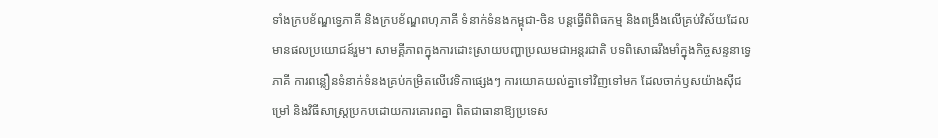ទាំងក្របខ័ណ្ឌទ្វេភាគី និងក្របខ័ណ្ឌពហុភាគី ទំនាក់ទំនងកម្ពុជា-ចិន បន្តធ្វើពិពិធកម្ម និងពង្រឹងលើគ្រប់វិស័យដែលមានផលប្រយោជន៍រួម។ សាមគ្គីភាពក្នុងការដោះស្រាយបញ្ហាប្រឈមជាអន្តរជាតិ បទពិសោធរឹងមាំក្នុងកិច្ចសន្ទនាទ្វេភាគី ការពន្លឿនទំនាក់ទំនងគ្រប់កម្រិតលើវេទិកាផ្សេងៗ ការយោគយល់គ្នាទៅវិញទៅមក ដែលចាក់ឫសយ៉ាងស៊ីជម្រៅ និងវិធីសាស្ត្រប្រកបដោយការគោរពគ្នា ពិតជាធានាឱ្យប្រទេស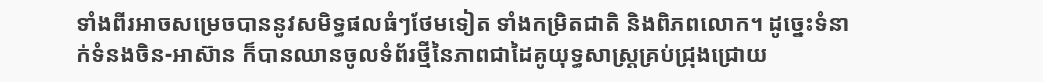ទាំងពីរអាចសម្រេចបាននូវសមិទ្ធផលធំៗថែមទៀត ទាំងកម្រិតជាតិ និងពិភពលោក។ ដូច្នេះទំនាក់ទំនងចិន-អាស៊ាន ក៏បានឈានចូលទំព័រថ្មីនៃភាពជាដៃគូយុទ្ធសាស្ត្រគ្រប់ជ្រុងជ្រោយ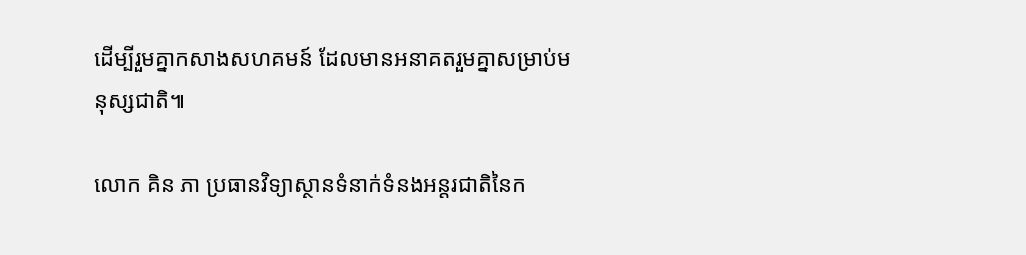ដើម្បីរួមគ្នាកសាងសហគមន៍ ដែលមានអនាគតរួមគ្នាសម្រាប់មនុស្សជាតិ៕

លោក គិន ភា ប្រធានវិទ្យាស្ថានទំនាក់ទំនងអន្តរជាតិនៃក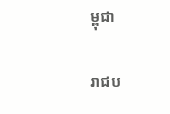ម្ពុជា

រាជប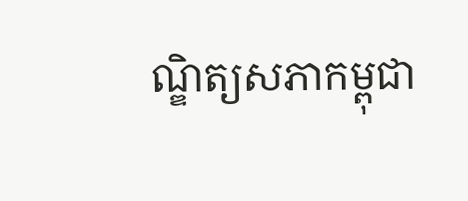ណ្ឌិត្យសភាកម្ពុជា